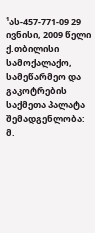¹ას-457-771-09 29 ივნისი, 2009 წელი
ქ.თბილისი
სამოქალაქო, სამეწარმეო და გაკოტრების
საქმეთა პალატა
შემადგენლობა:
მ.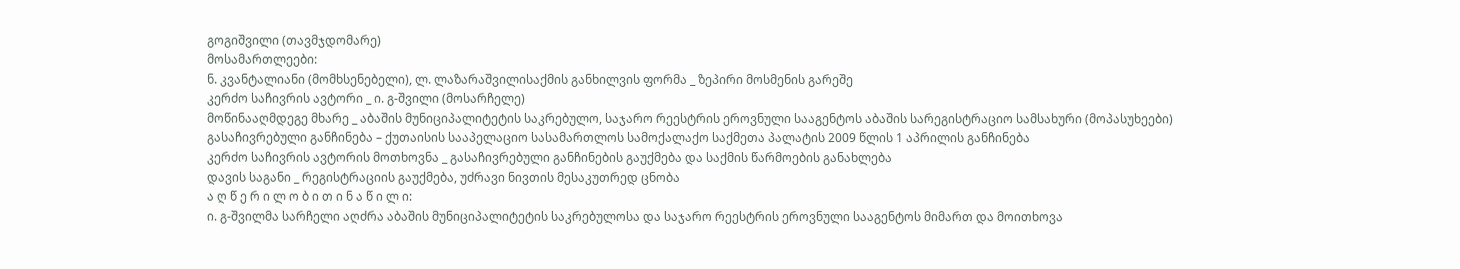გოგიშვილი (თავმჯდომარე)
მოსამართლეები:
ნ. კვანტალიანი (მომხსენებელი), ლ. ლაზარაშვილისაქმის განხილვის ფორმა _ ზეპირი მოსმენის გარეშე
კერძო საჩივრის ავტორი _ ი. გ-შვილი (მოსარჩელე)
მოწინააღმდეგე მხარე _ აბაშის მუნიციპალიტეტის საკრებულო, საჯარო რეესტრის ეროვნული სააგენტოს აბაშის სარეგისტრაციო სამსახური (მოპასუხეები)
გასაჩივრებული განჩინება – ქუთაისის სააპელაციო სასამართლოს სამოქალაქო საქმეთა პალატის 2009 წლის 1 აპრილის განჩინება
კერძო საჩივრის ავტორის მოთხოვნა _ გასაჩივრებული განჩინების გაუქმება და საქმის წარმოების განახლება
დავის საგანი _ რეგისტრაციის გაუქმება, უძრავი ნივთის მესაკუთრედ ცნობა
ა ღ წ ე რ ი ლ ო ბ ი თ ი ნ ა წ ი ლ ი:
ი. გ-შვილმა სარჩელი აღძრა აბაშის მუნიციპალიტეტის საკრებულოსა და საჯარო რეესტრის ეროვნული სააგენტოს მიმართ და მოითხოვა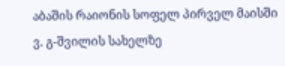აბაშის რაიონის სოფელ პირველ მაისში ვ. გ-შვილის სახელზე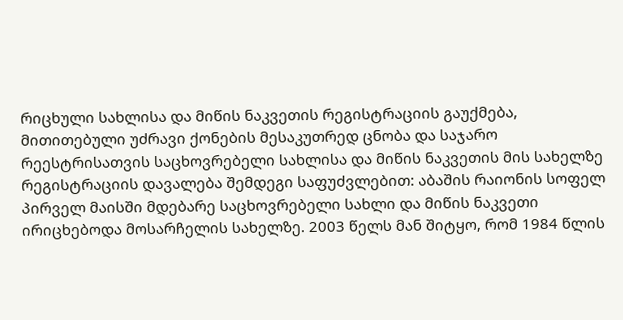რიცხული სახლისა და მიწის ნაკვეთის რეგისტრაციის გაუქმება, მითითებული უძრავი ქონების მესაკუთრედ ცნობა და საჯარო რეესტრისათვის საცხოვრებელი სახლისა და მიწის ნაკვეთის მის სახელზე რეგისტრაციის დავალება შემდეგი საფუძვლებით: აბაშის რაიონის სოფელ პირველ მაისში მდებარე საცხოვრებელი სახლი და მიწის ნაკვეთი ირიცხებოდა მოსარჩელის სახელზე. 2003 წელს მან შიტყო, რომ 1984 წლის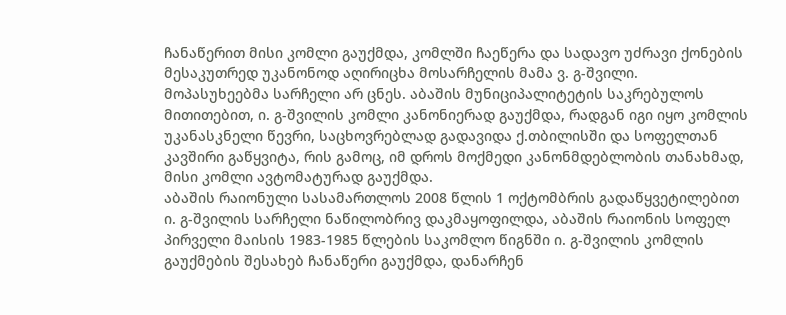ჩანაწერით მისი კომლი გაუქმდა, კომლში ჩაეწერა და სადავო უძრავი ქონების მესაკუთრედ უკანონოდ აღირიცხა მოსარჩელის მამა ვ. გ-შვილი.
მოპასუხეებმა სარჩელი არ ცნეს. აბაშის მუნიციპალიტეტის საკრებულოს მითითებით, ი. გ-შვილის კომლი კანონიერად გაუქმდა, რადგან იგი იყო კომლის უკანასკნელი წევრი, საცხოვრებლად გადავიდა ქ.თბილისში და სოფელთან კავშირი გაწყვიტა, რის გამოც, იმ დროს მოქმედი კანონმდებლობის თანახმად, მისი კომლი ავტომატურად გაუქმდა.
აბაშის რაიონული სასამართლოს 2008 წლის 1 ოქტომბრის გადაწყვეტილებით ი. გ-შვილის სარჩელი ნაწილობრივ დაკმაყოფილდა, აბაშის რაიონის სოფელ პირველი მაისის 1983-1985 წლების საკომლო წიგნში ი. გ-შვილის კომლის გაუქმების შესახებ ჩანაწერი გაუქმდა, დანარჩენ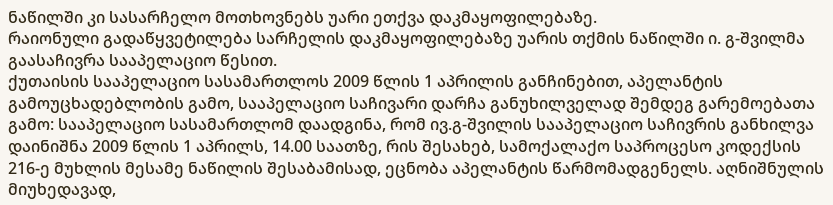ნაწილში კი სასარჩელო მოთხოვნებს უარი ეთქვა დაკმაყოფილებაზე.
რაიონული გადაწყვეტილება სარჩელის დაკმაყოფილებაზე უარის თქმის ნაწილში ი. გ-შვილმა გაასაჩივრა სააპელაციო წესით.
ქუთაისის სააპელაციო სასამართლოს 2009 წლის 1 აპრილის განჩინებით, აპელანტის გამოუცხადებლობის გამო, სააპელაციო საჩივარი დარჩა განუხილველად შემდეგ გარემოებათა გამო: სააპელაციო სასამართლომ დაადგინა, რომ ივ.გ-შვილის სააპელაციო საჩივრის განხილვა დაინიშნა 2009 წლის 1 აპრილს, 14.00 საათზე, რის შესახებ, სამოქალაქო საპროცესო კოდექსის 216-ე მუხლის მესამე ნაწილის შესაბამისად, ეცნობა აპელანტის წარმომადგენელს. აღნიშნულის მიუხედავად,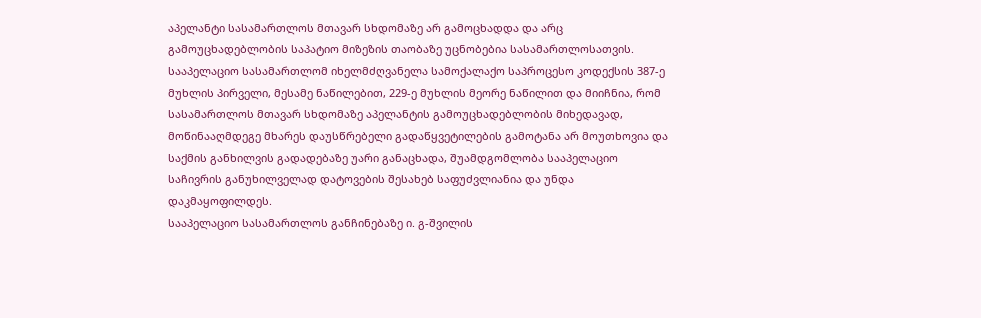აპელანტი სასამართლოს მთავარ სხდომაზე არ გამოცხადდა და არც გამოუცხადებლობის საპატიო მიზეზის თაობაზე უცნობებია სასამართლოსათვის. სააპელაციო სასამართლომ იხელმძღვანელა სამოქალაქო საპროცესო კოდექსის 387-ე მუხლის პირველი, მესამე ნაწილებით, 229-ე მუხლის მეორე ნაწილით და მიიჩნია, რომ სასამართლოს მთავარ სხდომაზე აპელანტის გამოუცხადებლობის მიხედავად, მოწინააღმდეგე მხარეს დაუსწრებელი გადაწყვეტილების გამოტანა არ მოუთხოვია და საქმის განხილვის გადადებაზე უარი განაცხადა, შუამდგომლობა სააპელაციო საჩივრის განუხილველად დატოვების შესახებ საფუძვლიანია და უნდა დაკმაყოფილდეს.
სააპელაციო სასამართლოს განჩინებაზე ი. გ-შვილის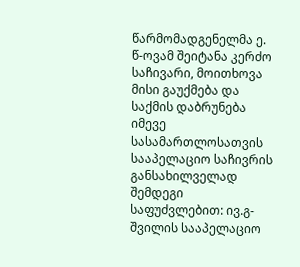წარმომადგენელმა ე. წ-ოვამ შეიტანა კერძო საჩივარი, მოითხოვა მისი გაუქმება და საქმის დაბრუნება იმევე სასამართლოსათვის სააპელაციო საჩივრის განსახილველად შემდეგი საფუძვლებით: ივ.გ-შვილის სააპელაციო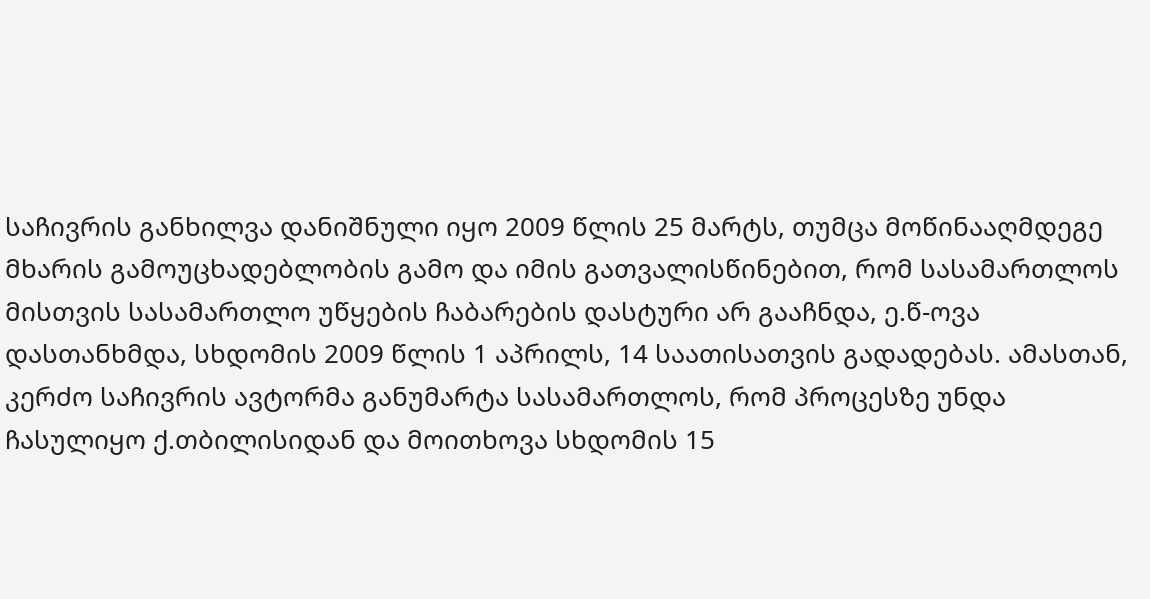საჩივრის განხილვა დანიშნული იყო 2009 წლის 25 მარტს, თუმცა მოწინააღმდეგე მხარის გამოუცხადებლობის გამო და იმის გათვალისწინებით, რომ სასამართლოს მისთვის სასამართლო უწყების ჩაბარების დასტური არ გააჩნდა, ე.წ-ოვა დასთანხმდა, სხდომის 2009 წლის 1 აპრილს, 14 საათისათვის გადადებას. ამასთან, კერძო საჩივრის ავტორმა განუმარტა სასამართლოს, რომ პროცესზე უნდა ჩასულიყო ქ.თბილისიდან და მოითხოვა სხდომის 15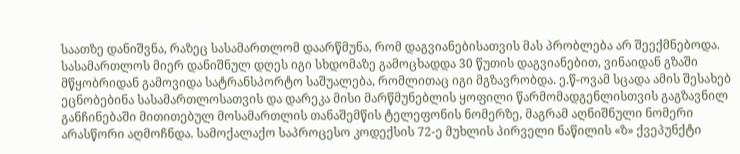საათზე დანიშვნა, რაზეც სასამართლომ დაარწმუნა, რომ დაგვიანებისათვის მას პრობლება არ შეექმნებოდა. სასამართლოს მიერ დანიშნულ დღეს იგი სხდომაზე გამოცხადდა 30 წუთის დაგვიანებით, ვინაიდან გზაში მწყობრიდან გამოვიდა სატრანსპორტო საშუალება, რომლითაც იგი მგზავრობდა. ე.წ-ოვამ სცადა ამის შესახებ ეცნობებინა სასამართლოსათვის და დარეკა მისი მარწმუნებლის ყოფილი წარმომადგენლისთვის გაგზავნილ განჩინებაში მითითებულ მოსამართლის თანაშემწის ტელეფონის ნომერზე, მაგრამ აღნიშნული ნომერი არასწორი აღმოჩნდა. სამოქალაქო საპროცესო კოდექსის 72-ე მუხლის პირველი ნაწილის «ზ» ქვეპუნქტი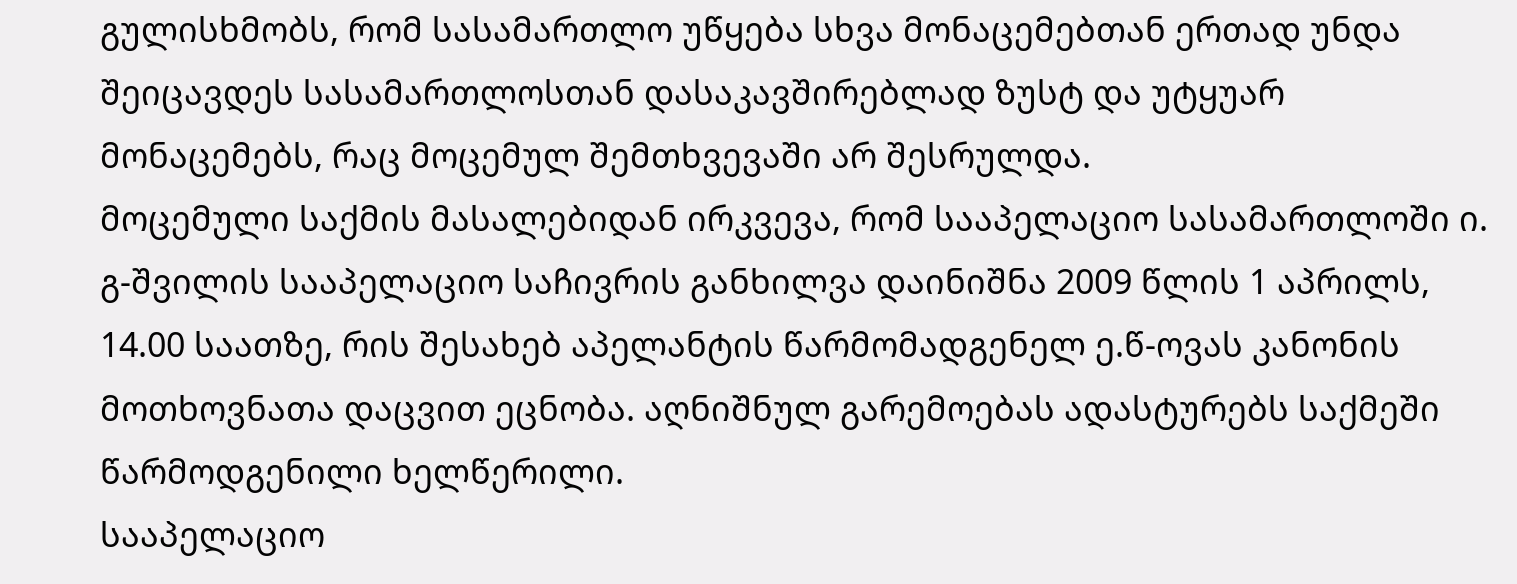გულისხმობს, რომ სასამართლო უწყება სხვა მონაცემებთან ერთად უნდა შეიცავდეს სასამართლოსთან დასაკავშირებლად ზუსტ და უტყუარ მონაცემებს, რაც მოცემულ შემთხვევაში არ შესრულდა.
მოცემული საქმის მასალებიდან ირკვევა, რომ სააპელაციო სასამართლოში ი. გ-შვილის სააპელაციო საჩივრის განხილვა დაინიშნა 2009 წლის 1 აპრილს, 14.00 საათზე, რის შესახებ აპელანტის წარმომადგენელ ე.წ-ოვას კანონის მოთხოვნათა დაცვით ეცნობა. აღნიშნულ გარემოებას ადასტურებს საქმეში წარმოდგენილი ხელწერილი.
სააპელაციო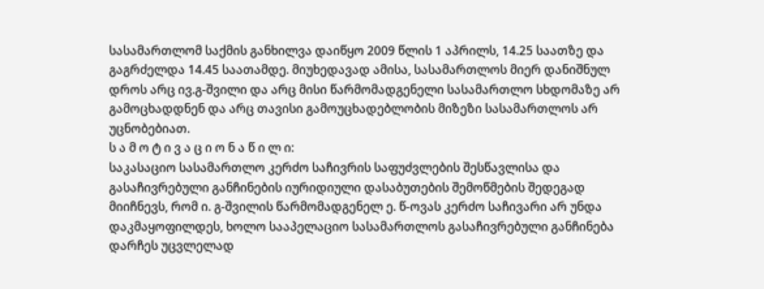სასამართლომ საქმის განხილვა დაიწყო 2009 წლის 1 აპრილს, 14.25 საათზე და გაგრძელდა 14.45 საათამდე. მიუხედავად ამისა, სასამართლოს მიერ დანიშნულ დროს არც ივ.გ-შვილი და არც მისი წარმომადგენელი სასამართლო სხდომაზე არ გამოცხადდნენ და არც თავისი გამოუცხადებლობის მიზეზი სასამართლოს არ უცნობებიათ.
ს ა მ ო ტ ი ვ ა ც ი ო ნ ა წ ი ლ ი:
საკასაციო სასამართლო კერძო საჩივრის საფუძვლების შესწავლისა და გასაჩივრებული განჩინების იურიდიული დასაბუთების შემოწმების შედეგად მიიჩნევს, რომ ი. გ-შვილის წარმომადგენელ ე. წ-ოვას კერძო საჩივარი არ უნდა დაკმაყოფილდეს, ხოლო სააპელაციო სასამართლოს გასაჩივრებული განჩინება დარჩეს უცვლელად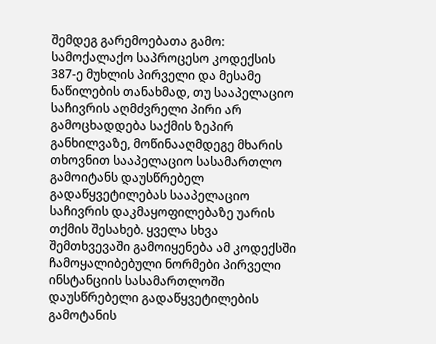შემდეგ გარემოებათა გამო:
სამოქალაქო საპროცესო კოდექსის 387-ე მუხლის პირველი და მესამე ნაწილების თანახმად, თუ სააპელაციო საჩივრის აღმძვრელი პირი არ გამოცხადდება საქმის ზეპირ განხილვაზე, მოწინააღმდეგე მხარის თხოვნით სააპელაციო სასამართლო გამოიტანს დაუსწრებელ გადაწყვეტილებას სააპელაციო საჩივრის დაკმაყოფილებაზე უარის თქმის შესახებ. ყველა სხვა შემთხვევაში გამოიყენება ამ კოდექსში ჩამოყალიბებული ნორმები პირველი ინსტანციის სასამართლოში დაუსწრებელი გადაწყვეტილების გამოტანის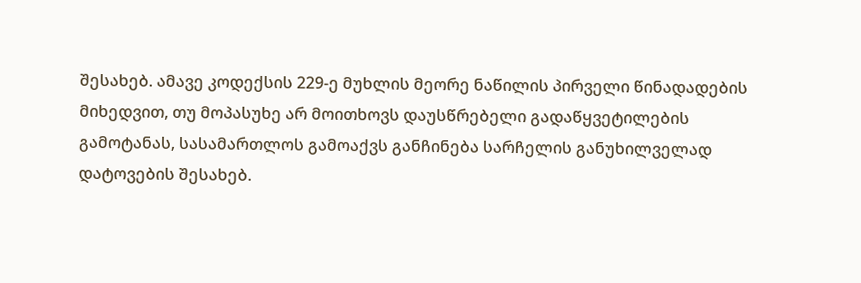შესახებ. ამავე კოდექსის 229-ე მუხლის მეორე ნაწილის პირველი წინადადების მიხედვით, თუ მოპასუხე არ მოითხოვს დაუსწრებელი გადაწყვეტილების გამოტანას, სასამართლოს გამოაქვს განჩინება სარჩელის განუხილველად დატოვების შესახებ.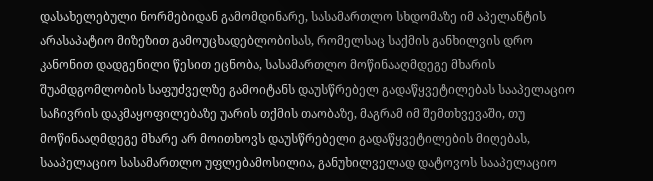დასახელებული ნორმებიდან გამომდინარე, სასამართლო სხდომაზე იმ აპელანტის არასაპატიო მიზეზით გამოუცხადებლობისას, რომელსაც საქმის განხილვის დრო კანონით დადგენილი წესით ეცნობა, სასამართლო მოწინააღმდეგე მხარის შუამდგომლობის საფუძველზე გამოიტანს დაუსწრებელ გადაწყვეტილებას სააპელაციო საჩივრის დაკმაყოფილებაზე უარის თქმის თაობაზე, მაგრამ იმ შემთხვევაში, თუ მოწინააღმდეგე მხარე არ მოითხოვს დაუსწრებელი გადაწყვეტილების მიღებას, სააპელაციო სასამართლო უფლებამოსილია, განუხილველად დატოვოს სააპელაციო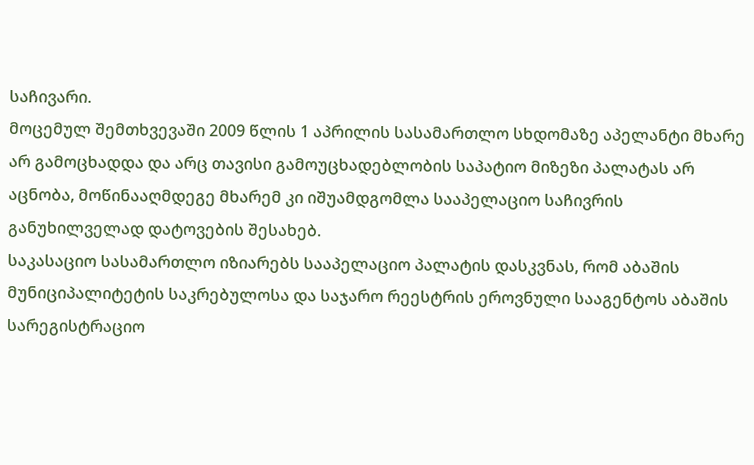საჩივარი.
მოცემულ შემთხვევაში 2009 წლის 1 აპრილის სასამართლო სხდომაზე აპელანტი მხარე არ გამოცხადდა და არც თავისი გამოუცხადებლობის საპატიო მიზეზი პალატას არ აცნობა, მოწინააღმდეგე მხარემ კი იშუამდგომლა სააპელაციო საჩივრის განუხილველად დატოვების შესახებ.
საკასაციო სასამართლო იზიარებს სააპელაციო პალატის დასკვნას, რომ აბაშის მუნიციპალიტეტის საკრებულოსა და საჯარო რეესტრის ეროვნული სააგენტოს აბაშის სარეგისტრაციო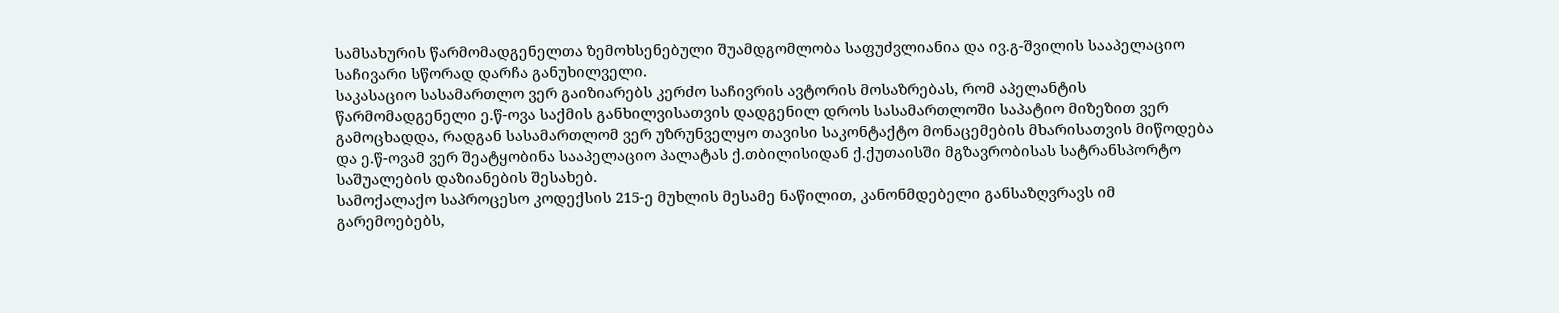სამსახურის წარმომადგენელთა ზემოხსენებული შუამდგომლობა საფუძვლიანია და ივ.გ-შვილის სააპელაციო საჩივარი სწორად დარჩა განუხილველი.
საკასაციო სასამართლო ვერ გაიზიარებს კერძო საჩივრის ავტორის მოსაზრებას, რომ აპელანტის წარმომადგენელი ე.წ-ოვა საქმის განხილვისათვის დადგენილ დროს სასამართლოში საპატიო მიზეზით ვერ გამოცხადდა, რადგან სასამართლომ ვერ უზრუნველყო თავისი საკონტაქტო მონაცემების მხარისათვის მიწოდება და ე.წ-ოვამ ვერ შეატყობინა სააპელაციო პალატას ქ.თბილისიდან ქ.ქუთაისში მგზავრობისას სატრანსპორტო საშუალების დაზიანების შესახებ.
სამოქალაქო საპროცესო კოდექსის 215-ე მუხლის მესამე ნაწილით, კანონმდებელი განსაზღვრავს იმ გარემოებებს,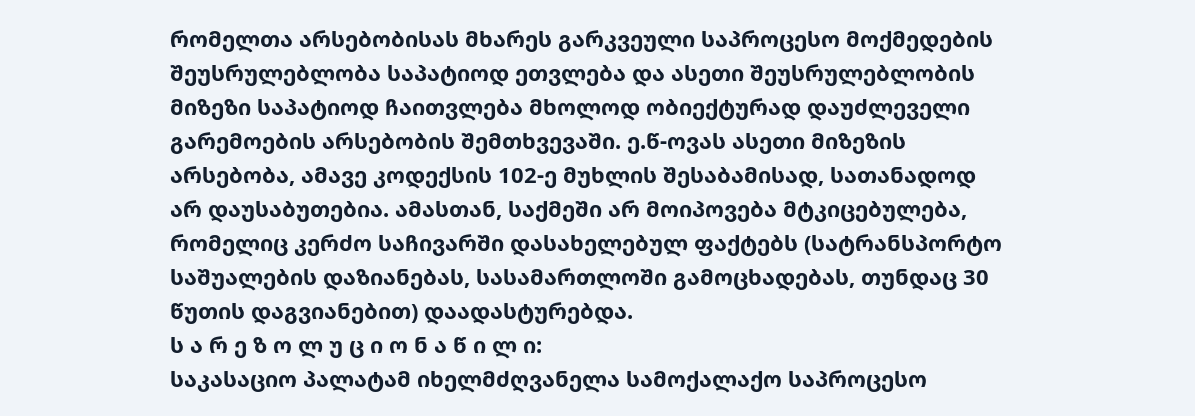რომელთა არსებობისას მხარეს გარკვეული საპროცესო მოქმედების შეუსრულებლობა საპატიოდ ეთვლება და ასეთი შეუსრულებლობის მიზეზი საპატიოდ ჩაითვლება მხოლოდ ობიექტურად დაუძლეველი გარემოების არსებობის შემთხვევაში. ე.წ-ოვას ასეთი მიზეზის არსებობა, ამავე კოდექსის 102-ე მუხლის შესაბამისად, სათანადოდ არ დაუსაბუთებია. ამასთან, საქმეში არ მოიპოვება მტკიცებულება, რომელიც კერძო საჩივარში დასახელებულ ფაქტებს (სატრანსპორტო საშუალების დაზიანებას, სასამართლოში გამოცხადებას, თუნდაც 30 წუთის დაგვიანებით) დაადასტურებდა.
ს ა რ ე ზ ო ლ უ ც ი ო ნ ა წ ი ლ ი:
საკასაციო პალატამ იხელმძღვანელა სამოქალაქო საპროცესო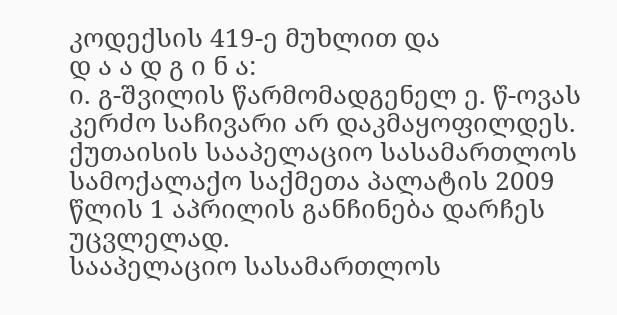კოდექსის 419-ე მუხლით და
დ ა ა დ გ ი ნ ა:
ი. გ-შვილის წარმომადგენელ ე. წ-ოვას კერძო საჩივარი არ დაკმაყოფილდეს.
ქუთაისის სააპელაციო სასამართლოს სამოქალაქო საქმეთა პალატის 2009 წლის 1 აპრილის განჩინება დარჩეს უცვლელად.
სააპელაციო სასამართლოს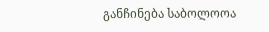განჩინება საბოლოოა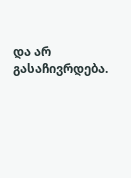და არ გასაჩივრდება.